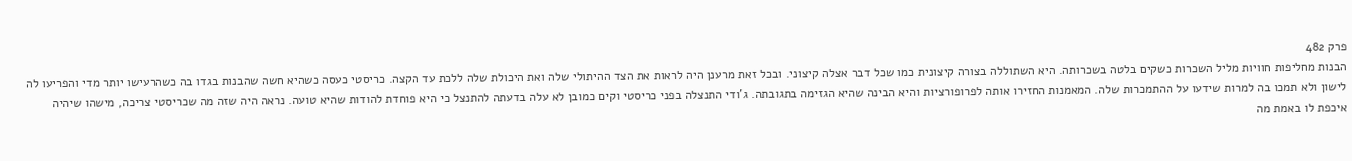פרק 482
הבנות מחליפות חוויות מליל השכרות כשקים בלטה בשכרותה. היא השתוללה בצורה קיצונית כמו שכל דבר אצלה קיצוני. ובכל זאת מרענן היה לראות את הצד ההיתולי שלה ואת היכולת שלה ללכת עד הקצה. כריסטי כעסה כשהיא חשה שהבנות בגדו בה כשהרעישו יותר מדי והפריעו לה לישון ולא תמכו בה למרות שידעו על ההתמכרות שלה. המאמנות החזירו אותה לפרופורציות והיא הבינה שהיא הגזימה בתגובתה. ג'ודי התנצלה בפני כריסטי וקים כמובן לא עלה בדעתה להתנצל כי היא פוחדת להודות שהיא טועה. נראה היה שזה מה שכריסטי צריכה, מישהו שיהיה איכפת לו באמת מה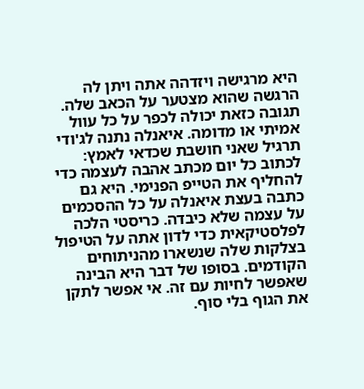היא מרגישה ויזדהה אתה ויתן לה הרגשה שהוא מצטער על הכאב שלה. תגובה כזאת יכולה לכפר על כל עוול אמיתי או מדומה. איאנלה נתנה לג'ודי תרגיל שאני חושבת שכדאי לאמץ: לכתוב כל יום מכתב אהבה לעצמה כדי להחליף את הטייפ הפנימי. היא גם כתבה בעצת איאנלה על כל ההסכמים על עצמה שלא כיבדה. כריסטי הלכה לפלסטיקאית כדי לדון אתה על הטיפול בצלקות שלה שנשארו מהניתוחים הקודמים. בסופו של דבר היא הבינה שאפשר לחיות עם זה. אי אפשר לתקן את הגוף בלי סוף.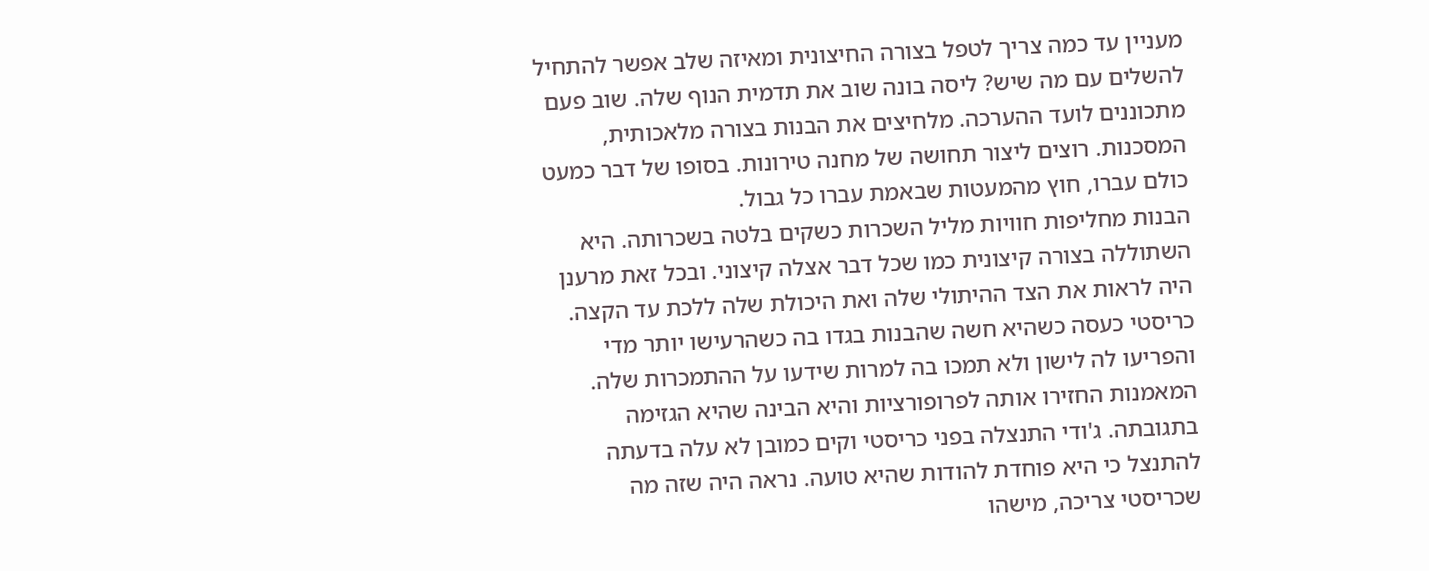מעניין עד כמה צריך לטפל בצורה החיצונית ומאיזה שלב אפשר להתחיל להשלים עם מה שיש? ליסה בונה שוב את תדמית הנוף שלה. שוב פעם מתכוננים לועד ההערכה. מלחיצים את הבנות בצורה מלאכותית, המסכנות. רוצים ליצור תחושה של מחנה טירונות. בסופו של דבר כמעט כולם עברו, חוץ מהמעטות שבאמת עברו כל גבול.
הבנות מחליפות חוויות מליל השכרות כשקים בלטה בשכרותה. היא השתוללה בצורה קיצונית כמו שכל דבר אצלה קיצוני. ובכל זאת מרענן היה לראות את הצד ההיתולי שלה ואת היכולת שלה ללכת עד הקצה. כריסטי כעסה כשהיא חשה שהבנות בגדו בה כשהרעישו יותר מדי והפריעו לה לישון ולא תמכו בה למרות שידעו על ההתמכרות שלה. המאמנות החזירו אותה לפרופורציות והיא הבינה שהיא הגזימה בתגובתה. ג'ודי התנצלה בפני כריסטי וקים כמובן לא עלה בדעתה להתנצל כי היא פוחדת להודות שהיא טועה. נראה היה שזה מה שכריסטי צריכה, מישהו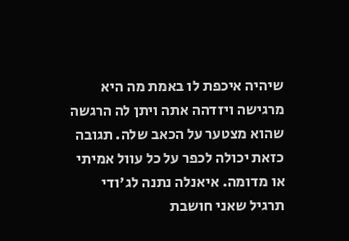שיהיה איכפת לו באמת מה היא מרגישה ויזדהה אתה ויתן לה הרגשה שהוא מצטער על הכאב שלה. תגובה כזאת יכולה לכפר על כל עוול אמיתי או מדומה. איאנלה נתנה לג'ודי תרגיל שאני חושבת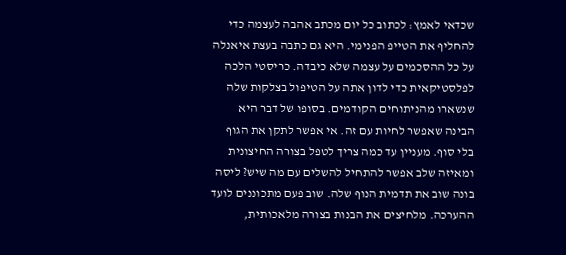שכדאי לאמץ: לכתוב כל יום מכתב אהבה לעצמה כדי להחליף את הטייפ הפנימי. היא גם כתבה בעצת איאנלה על כל ההסכמים על עצמה שלא כיבדה. כריסטי הלכה לפלסטיקאית כדי לדון אתה על הטיפול בצלקות שלה שנשארו מהניתוחים הקודמים. בסופו של דבר היא הבינה שאפשר לחיות עם זה. אי אפשר לתקן את הגוף בלי סוף. מעניין עד כמה צריך לטפל בצורה החיצונית ומאיזה שלב אפשר להתחיל להשלים עם מה שיש? ליסה בונה שוב את תדמית הנוף שלה. שוב פעם מתכוננים לועד ההערכה. מלחיצים את הבנות בצורה מלאכותית,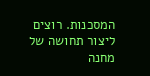המסכנות. רוצים ליצור תחושה של מחנה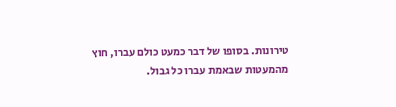טירונות. בסופו של דבר כמעט כולם עברו, חוץ מהמעטות שבאמת עברו כל גבול.